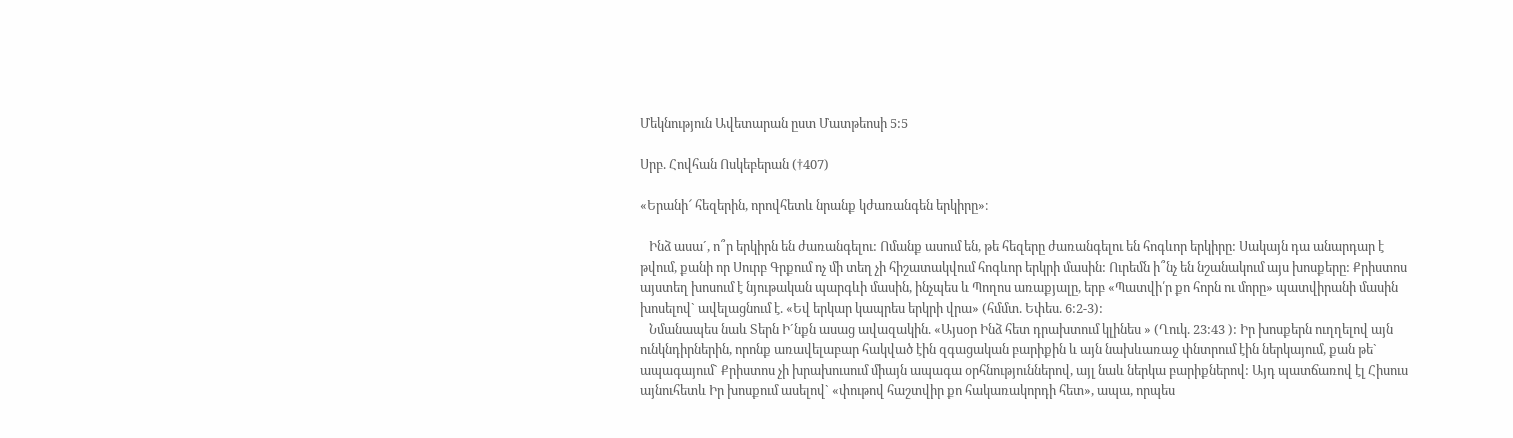Մեկնություն Ավետարան ըստ Մատթեոսի 5:5

Սրբ. Հովհան Ոսկեբերան (†407)

«Երանի՜ հեզերին, որովհետև նրանք կժառանգեն երկիրը»։

   Ինձ ասա´, ո՞ր երկիրն են ժառանգելու: Ոմանք ասում են, թե հեզերը ժառանգելու են հոգևոր երկիրը: Սակայն դա անարդար է թվում, քանի որ Սուրբ Գրքում ոչ մի տեղ չի հիշատակվում հոգևոր երկրի մասին: Ուրեմն ի՞նչ են նշանակում այս խոսքերը: Քրիստոս այստեղ խոսում է նյութական պարգևի մասին, ինչպես և Պողոս առաքյալը, երբ «Պատվի՛ր քո հորն ու մորը» պատվիրանի մասին խոսելով` ավելացնում է. «Եվ երկար կապրես երկրի վրա» (հմմտ. Եփես. 6:2-3):
   Նմանապես նաև Տերն Ի´նքն ասաց ավազակին. «Այսօր Ինձ հետ դրախտում կլինես » (Ղուկ. 23:43 ): Իր խոսքերն ուղղելով այն ունկնդիրներին, որոնք առավելաբար հակված էին զգացական բարիքին և այն նախևառաջ փնտրում էին ներկայում, քան թե` ապագայում` Քրիստոս չի խրախուսում միայն ապագա օրհնություններով, այլ նաև ներկա բարիքներով: Այդ պատճառով էլ Հիսուս այնուհետև Իր խոսքում ասելով` «փութով հաշտվիր քո հակառակորդի հետ», ապա, որպես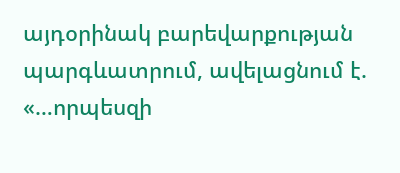այդօրինակ բարեվարքության պարգևատրում, ավելացնում է. «…որպեսզի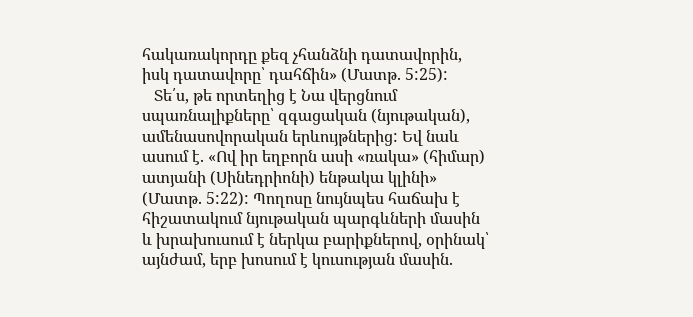հակառակորդը քեզ չհանձնի դատավորին, իսկ դատավորը՝ դահճին» (Մատթ. 5:25):
   Տե՛ս, թե որտեղից է Նա վերցնում սպառնալիքները՝ զգացական (նյութական), ամենասովորական երևույթներից: Եվ նաև ասում է. «Ով իր եղբորն ասի «ռակա» (հիմար) ատյանի (Սինեդրիոնի) ենթակա կլինի» (Մատթ. 5:22): Պողոսը նույնպես հաճախ է հիշատակում նյութական պարգևների մասին և խրախուսում է ներկա բարիքներով, օրինակ՝ այնժամ, երբ խոսում է կուսության մասին.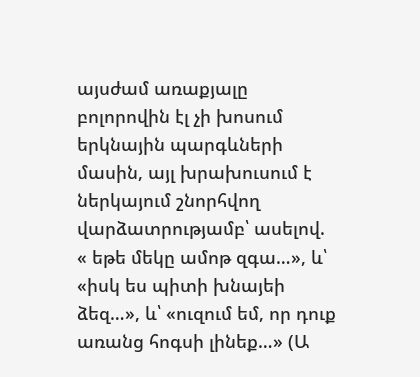այսժամ առաքյալը բոլորովին էլ չի խոսում երկնային պարգևների մասին, այլ խրախուսում է ներկայում շնորհվող վարձատրությամբ՝ ասելով. « եթե մեկը ամոթ զգա…», և՝ «իսկ ես պիտի խնայեի ձեզ…», և՝ «ուզում եմ, որ դուք առանց հոգսի լինեք…» (Ա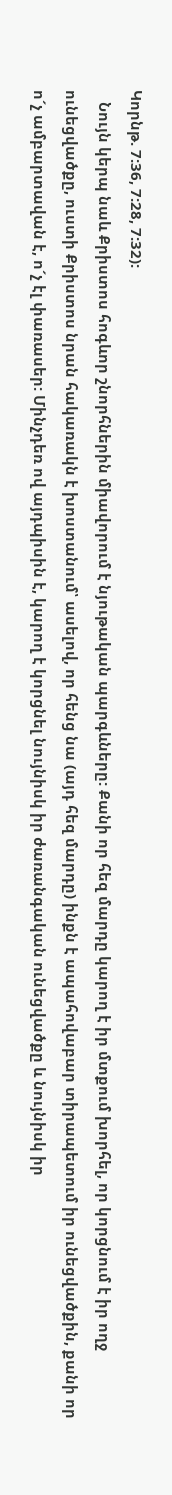Կորնթ. 7:36, 7:28, 7:32):
   Նույն կերպ նաև Քրիստոս հոգևոր շնորհներին միավորում է նյութական պարգևները: Քանի որ հեզ մարդը կարող է իր մտքում խորհել, որ կորցնում է իր ողջ ունեցվածքը, ուստի Քրիստոս նրան հակառակն է խոստանում՝ ասելով, որ հենց նա (այդ հեզ մարդը) ինքն է ապահովաբար տիրապետում իր ունեցվածքին, քանի որ ո´չ ամբարտավան է, ո´չ էլ փառասեր: Մինչդեռ ով այդպիսին է, կարող է կորցնել նույնիսկ իր ժառանգական ունեցվածքը և նույնիսկ իր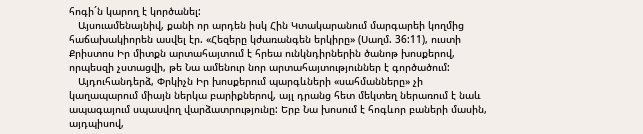հոգի´ն կարող է կործանել:
   Այսուամենայնիվ, քանի որ արդեն իսկ Հին Կտակարանում մարգարեի կողմից հաճախակիորեն ասվել էր. «Հեզերը կժառանգեն երկիրը» (Սաղմ. 36:11), ուստի Քրիստոս Իր միտքն արտահայտում է հրեա ունկնդիրներին ծանոթ խոսքերով, որպեսզի չստացվի, թե Նա ամենուր նոր արտահայտություններ է գործածում:
   Այդուհանդերձ, Փրկիչն Իր խոսքերում պարգևների «սահմանները» չի կաղապարում միայն ներկա բարիքներով, այլ դրանց հետ մեկտեղ ներառում է նաև ապագայում սպասվող վարձատրությունը: Երբ Նա խոսում է հոգևոր բաների մասին, այդպիսով,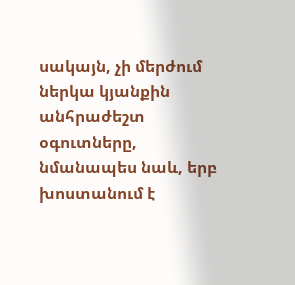սակայն, չի մերժում ներկա կյանքին անհրաժեշտ օգուտները, նմանապես նաև, երբ խոստանում է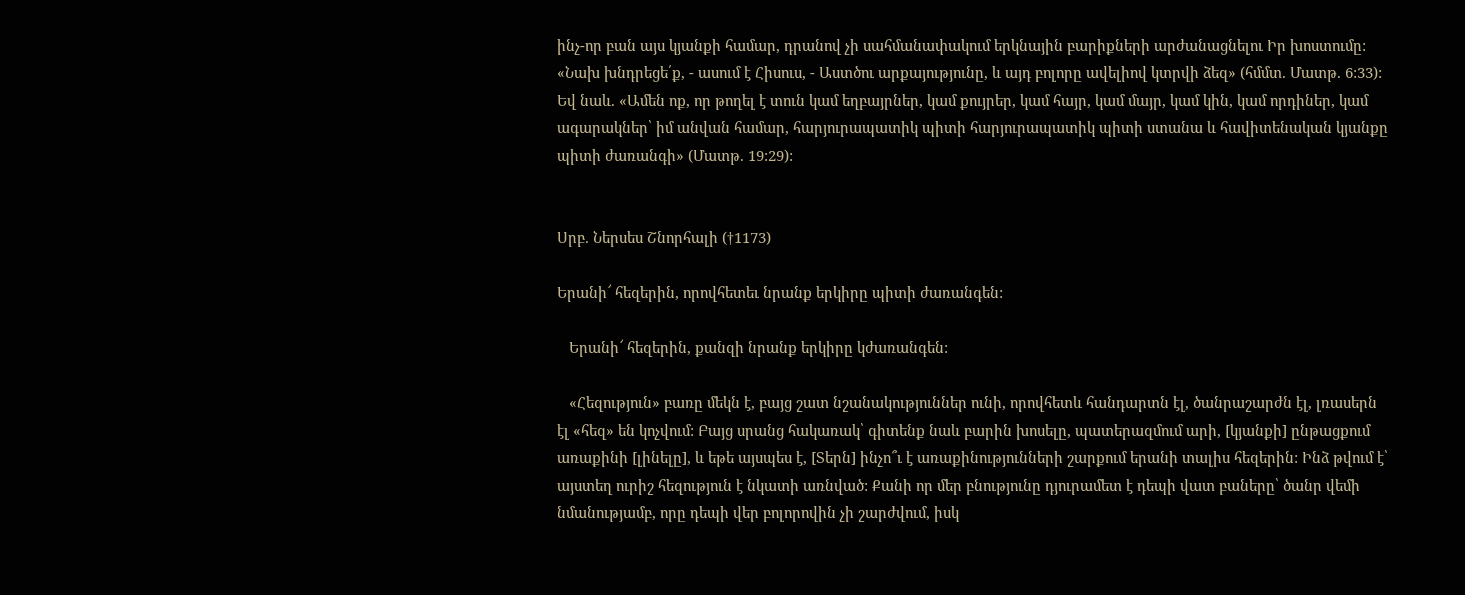ինչ-որ բան այս կյանքի համար, դրանով չի սահմանափակում երկնային բարիքների արժանացնելու Իր խոստումը: «Նախ խնդրեցե՛ք, - ասում է Հիսուս, - Աստծու արքայությունը, և այդ բոլորը ավելիով կտրվի ձեզ» (հմմտ. Մատթ. 6:33): Եվ նաև. «Ամեն ոք, որ թողել է տուն կամ եղբայրներ, կամ քույրեր, կամ հայր, կամ մայր, կամ կին, կամ որդիներ, կամ ագարակներ՝ իմ անվան համար, հարյուրապատիկ պիտի հարյուրապատիկ պիտի ստանա և հավիտենական կյանքը պիտի ժառանգի» (Մատթ. 19:29):


Սրբ. Ներսես Շնորհալի (†1173)

Երանի՜ հեզերին, որովհետեւ նրանք երկիրը պիտի ժառանգեն:

   Երանի՜ հեզերին, քանզի նրանք երկիրը կժառանգեն:

   «Հեզություն» բառը մեկն է, բայց շատ նշանակություններ ունի, որովհետև հանդարտն էլ, ծանրաշարժն էլ, լռասերն էլ «հեզ» են կոչվում: Բայց սրանց հակառակ՝ գիտենք նաև բարին խոսելը, պատերազմում արի, [կյանքի] ընթացքում առաքինի [լինելը], և եթե այսպես է, [Տերն] ինչո՞ւ է առաքինությունների շարքում երանի տալիս հեզերին: Ինձ թվում է՝ այստեղ ուրիշ հեզություն է նկատի առնված: Քանի որ մեր բնությունը դյուրամետ է դեպի վատ բաները՝ ծանր վեմի նմանությամբ, որը դեպի վեր բոլորովին չի շարժվում, իսկ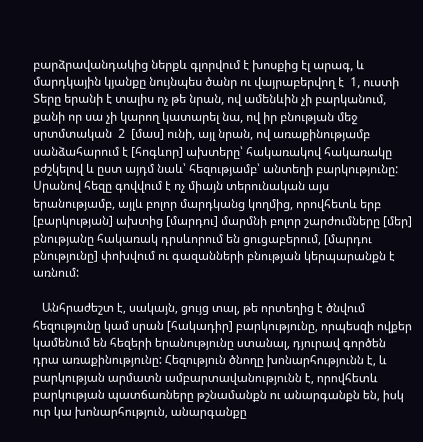բարձրավանդակից ներքև գլորվում է խոսքից էլ արագ, և մարդկային կյանքը նույնպես ծանր ու վայրաբերվող է  1, ուստի Տերը երանի է տալիս ոչ թե նրան, ով ամենևին չի բարկանում, քանի որ սա չի կարող կատարել նա, ով իր բնության մեջ սրտմտական  2  [մաս] ունի, այլ նրան, ով առաքինությամբ սանձահարում է [հոգևոր] ախտերը՝ հակառակով հակառակը բժշկելով և ըստ այդմ նաև՝ հեզությամբ՝ անտեղի բարկությունը: Սրանով հեզը գովվում է ոչ միայն տերունական այս երանությամբ, այլև բոլոր մարդկանց կողմից, որովհետև երբ [բարկության] ախտից [մարդու] մարմնի բոլոր շարժումները [մեր] բնությանը հակառակ դրսևորում են ցուցաբերում, [մարդու բնությունը] փոխվում ու գազանների բնության կերպարանքն է առնում:

   Անհրաժեշտ է, սակայն, ցույց տալ, թե որտեղից է ծնվում հեզությունը կամ սրան [հակադիր] բարկությունը, որպեսզի ովքեր կամենում են հեզերի երանությունը ստանալ, դյուրավ գործեն դրա առաքինությունը: Հեզություն ծնողը խոնարհությունն է, և բարկության արմատն ամբարտավանությունն է, որովհետև բարկության պատճառները թշնամանքն ու անարգանքն են, իսկ ուր կա խոնարհություն, անարգանքը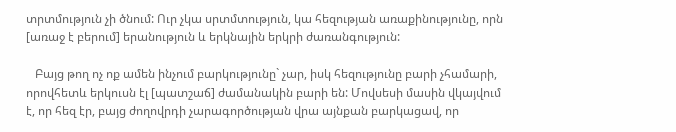տրտմություն չի ծնում: Ուր չկա սրտմտություն, կա հեզության առաքինությունը, որն [առաջ է բերում] երանություն և երկնային երկրի ժառանգություն:

   Բայց թող ոչ ոք ամեն ինչում բարկությունը` չար, իսկ հեզությունը բարի չհամարի, որովհետև երկուսն էլ [պատշաճ] ժամանակին բարի են: Մովսեսի մասին վկայվում է, որ հեզ էր, բայց ժողովրդի չարագործության վրա այնքան բարկացավ, որ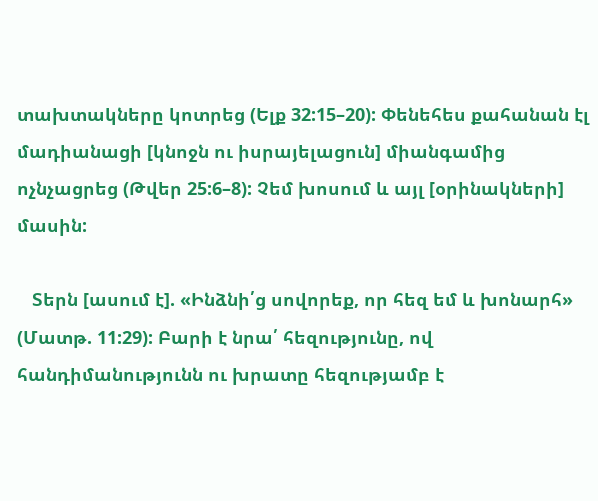տախտակները կոտրեց (Ելք 32:15–20): Փենեհես քահանան էլ մադիանացի [կնոջն ու իսրայելացուն] միանգամից ոչնչացրեց (Թվեր 25:6–8): Չեմ խոսում և այլ [օրինակների] մասին:

   Տերն [ասում է]. «Ինձնի՛ց սովորեք, որ հեզ եմ և խոնարհ» (Մատթ. 11:29): Բարի է նրա՛ հեզությունը, ով հանդիմանությունն ու խրատը հեզությամբ է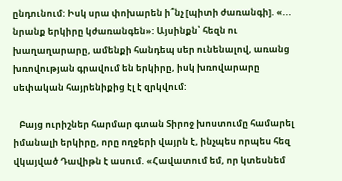ընդունում: Իսկ սրա փոխարեն ի՞նչ [պիտի ժառանգի]. «... նրանք երկիրը կժառանգեն»: Այսինքն՝ հեզն ու խաղաղարարը, ամենքի հանդեպ սեր ունենալով, առանց խռովության գրավում են երկիրը, իսկ խռովարարը սեփական հայրենիքից էլ է զրկվում:

   Բայց ուրիշներ հարմար գտան Տիրոջ խոստումը համարել իմանալի երկիրը, որը ողջերի վայրն է, ինչպես որպես հեզ վկայված Դավիթն է ասում. «Հավատում եմ, որ կտեսնեմ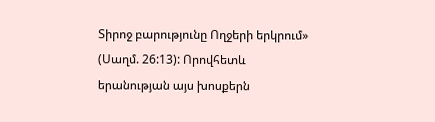Տիրոջ բարությունը Ողջերի երկրում» (Սաղմ. 26:13): Որովհետև երանության այս խոսքերն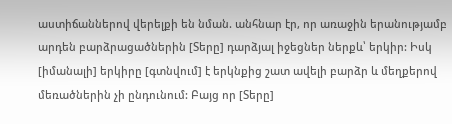աստիճաններով վերելքի են նման. անհնար էր, որ առաջին երանությամբ արդեն բարձրացածներին [Տերը] դարձյալ իջեցներ ներքև՝ երկիր: Իսկ [իմանալի] երկիրը [գտնվում] է երկնքից շատ ավելի բարձր և մեղքերով մեռածներին չի ընդունում: Բայց որ [Տերը]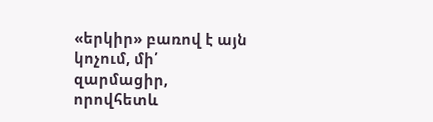«երկիր» բառով է այն կոչում, մի՛ զարմացիր, որովհետև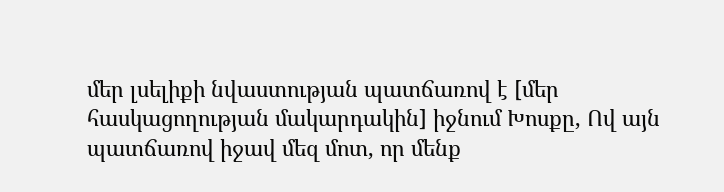մեր լսելիքի նվաստության պատճառով է [մեր հասկացողության մակարդակին] իջնում Խոսքը, Ով այն պատճառով իջավ մեզ մոտ, որ մենք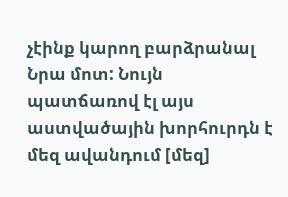չէինք կարող բարձրանալ Նրա մոտ: Նույն պատճառով էլ այս աստվածային խորհուրդն է մեզ ավանդում [մեզ]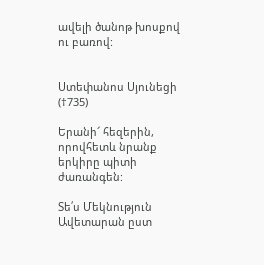ավելի ծանոթ խոսքով ու բառով:


Ստեփանոս Սյունեցի (†735)

Երանի՜ հեզերին, որովհետև նրանք երկիրը պիտի ժառանգեն:

Տե՛ս Մեկնություն Ավետարան ըստ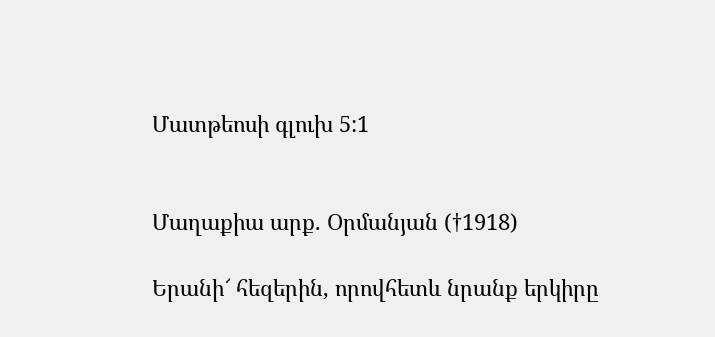Մատթեոսի գլուխ 5:1


Մաղաքիա արք. Օրմանյան (†1918)

Երանի՜ հեզերին, որովհետև նրանք երկիրը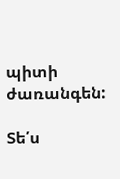պիտի ժառանգեն:

Տե՛ս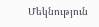Մեկնություն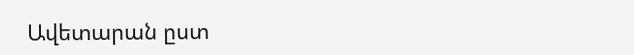Ավետարան ըստ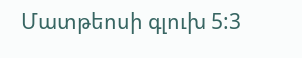Մատթեոսի գլուխ 5:3